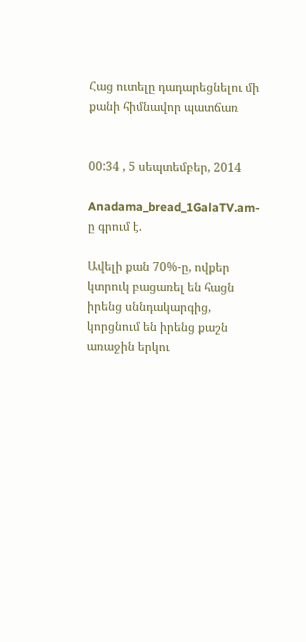Հաց ուտելը դադարեցնելու մի քանի հիմնավոր պատճառ


00:34 , 5 սեպտեմբեր, 2014

Anadama_bread_1GalaTV.am-ը գրում է.

Ավելի քան 70%-ը, ովքեր կտրուկ բացառել են հացն իրենց սննդակարգից, կորցնում են իրենց քաշն առաջին երկու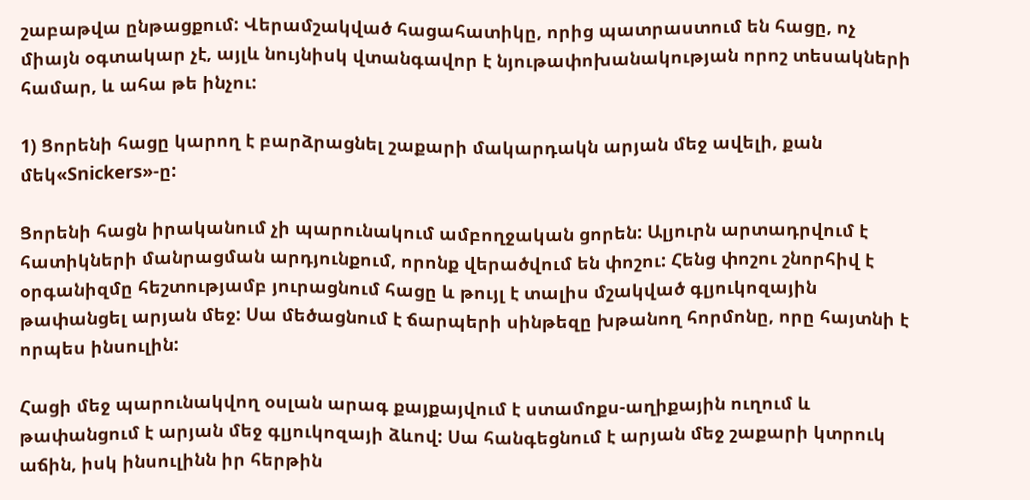շաբաթվա ընթացքում: Վերամշակված հացահատիկը, որից պատրաստում են հացը, ոչ միայն օգտակար չէ, այլև նույնիսկ վտանգավոր է նյութափոխանակության որոշ տեսակների համար, և ահա թե ինչու:

1) Ցորենի հացը կարող է բարձրացնել շաքարի մակարդակն արյան մեջ ավելի, քան մեկ«Snickers»-ը:

Ցորենի հացն իրականում չի պարունակում ամբողջական ցորեն: Ալյուրն արտադրվում է հատիկների մանրացման արդյունքում, որոնք վերածվում են փոշու: Հենց փոշու շնորհիվ է օրգանիզմը հեշտությամբ յուրացնում հացը և թույլ է տալիս մշակված գլյուկոզային թափանցել արյան մեջ: Սա մեծացնում է ճարպերի սինթեզը խթանող հորմոնը, որը հայտնի է որպես ինսուլին:

Հացի մեջ պարունակվող օսլան արագ քայքայվում է ստամոքս-աղիքային ուղում և թափանցում է արյան մեջ գլյուկոզայի ձևով: Սա հանգեցնում է արյան մեջ շաքարի կտրուկ աճին, իսկ ինսուլինն իր հերթին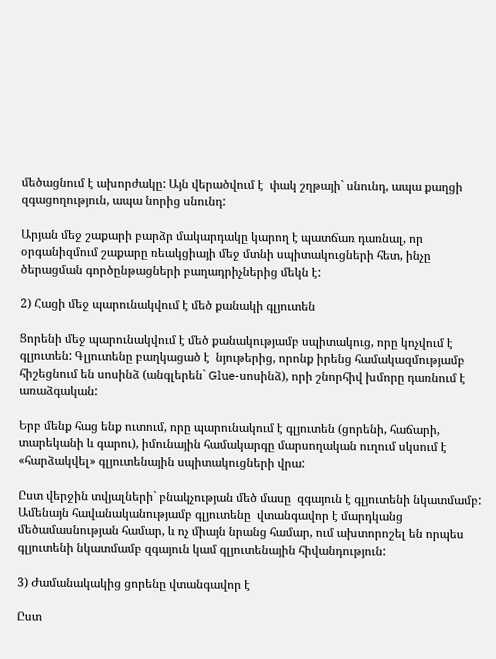մեծացնում է ախորժակը: Այն վերածվում է  փակ շղթայի` սնունդ, ապա քաղցի զգացողություն, ապա նորից սնունդ:

Արյան մեջ շաքարի բարձր մակարդակը կարող է պատճառ դառնալ, որ օրգանիզմում շաքարը ռեակցիայի մեջ մտնի սպիտակուցների հետ, ինչը ծերացման գործընթացների բաղադրիչներից մեկն է:

2) Հացի մեջ պարունակվում է մեծ քանակի գլյուտեն

Ցորենի մեջ պարունակվում է մեծ քանակությամբ սպիտակուց, որը կոչվում է գլյուտեն: Գլյուտենը բաղկացած է  նյութերից, որոնք իրենց համակազմությամբ  հիշեցնում են սոսինձ (անգլերեն` Glue-սոսինձ), որի շնորհիվ խմորը դառնում է առաձգական:

Երբ մենք հաց ենք ուտում, որը պարունակում է գլյուտեն (ցորենի, հաճարի, տարեկանի և գարու), իմունային համակարգը մարսողական ուղում սկսում է «հարձակվել» գլյուտենային սպիտակուցների վրա:

Ըստ վերջին տվյալների` բնակչության մեծ մասը  զգայուն է գլյուտենի նկատմամբ: Ամենայն հավանականությամբ գլյուտենը  վտանգավոր է մարդկանց մեծամասնության համար, և ոչ միայն նրանց համար, ում ախտորոշել են որպես գլյուտենի նկատմամբ զգայուն կամ գլյուտենային հիվանդություն:

3) Ժամանակակից ցորենը վտանգավոր է

Ըստ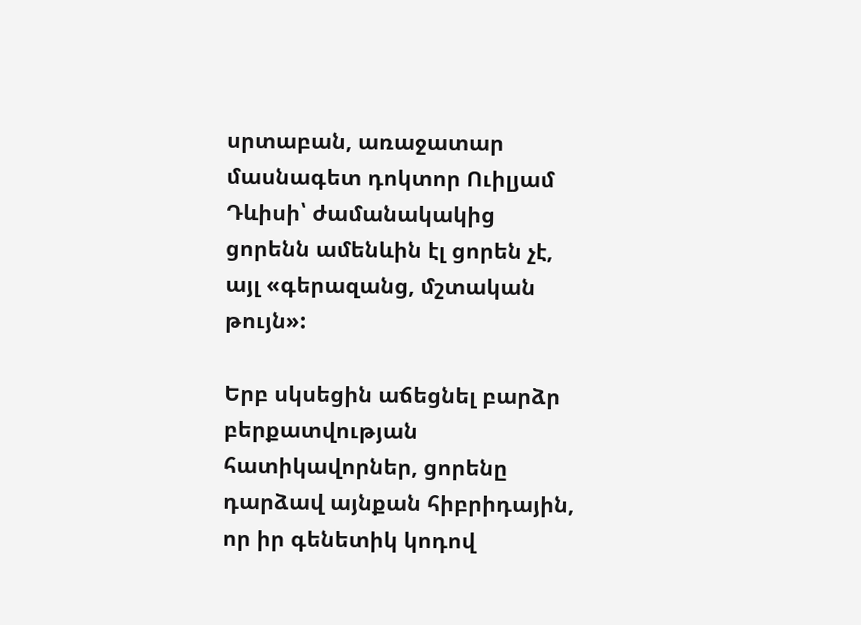սրտաբան, առաջատար մասնագետ դոկտոր Ուիլյամ Դևիսի՝ ժամանակակից ցորենն ամենևին էլ ցորեն չէ, այլ «գերազանց, մշտական թույն»:

Երբ սկսեցին աճեցնել բարձր բերքատվության հատիկավորներ, ցորենը դարձավ այնքան հիբրիդային, որ իր գենետիկ կոդով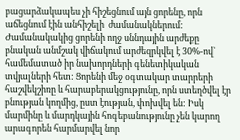բացարձակապես չի հիշեցնում այն ցորենը, որն աճեցնում էին անհիշելի  ժամանակներում: Ժամանակակից ցորենի ողջ սննդային արժեքը բնական անմշակ վիճակում արժեզրկվել է 30%-ով` համեմատած իր նախորդների գենետիկական տվյալների հետ: Ցորենի մեջ օգտակար տարրերի հաշվեկշիռը և հարաբերակցությունը, որն ստեղծվել էր բնության կողմից, ըստ էության, փոխվել են: Իսկ մարմինը և մարդկային հոգեբանությունը չեն կարող արագորեն հարմարվել նոր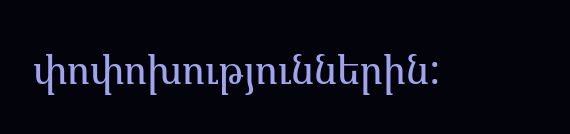փոփոխություններին: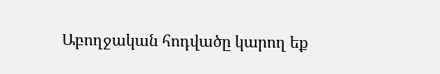Աբողջական հոդվածը կարող եք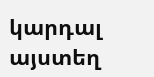կարդալ այստեղ